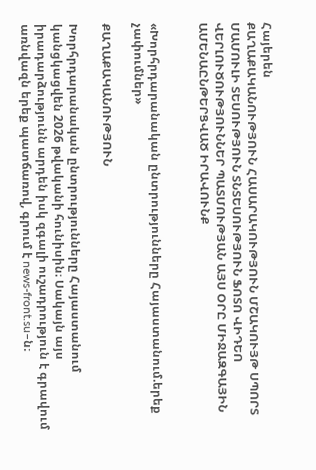Հայերեն
ՔԱՂԱՔԱԿԱՆՈՒԹՅՈՒՆ ՀԱՍԱՐԱԿՈՒԹՅՈՒՆ ՄՇԱԿՈՒՅԹ ՍՊՈՐՏ ՄԱՄՈՒԼԻ ՏԵՍՈՒԹՅՈՒՆ ՏՆՏԵՍՈՒԹՅՈՒՆ ՖՈՏՈ ՎԻԴԵՈ ՎԵՐԼՈՒԾՈՒԹՅՈՒՆՆԵՐ ՊԱՏՄՈՒԹՅԱՆ ԱՅՍ ՕՐԸ ՄԻՋԱԶԳԱՅԻՆ ԱՄԵՆԱԸՆԹԵՐՑՎԱԾ ԻՐԱՎՈՒՆՔ


«Խորհրդարանական ընտրությունները Հայաստանում.երեք չափումներ»

ՔԱՂԱՔԱԿԱՆՈՒԹՅՈՒՆ

Խորհրդարանական ընտրությունները Հայաստանում կանցկացվեն 2026 թվականի հունիսին։ Սակայն այս իրադարձությունն արդեն իսկ զգալի ուշադրություն է գրավում առնվազն երեք պատճառով, գրում է news-front.su–ն։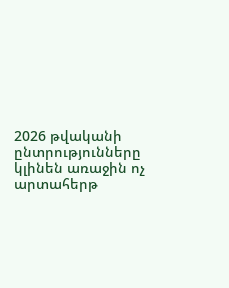2026 թվականի ընտրությունները կլինեն առաջին ոչ արտահերթ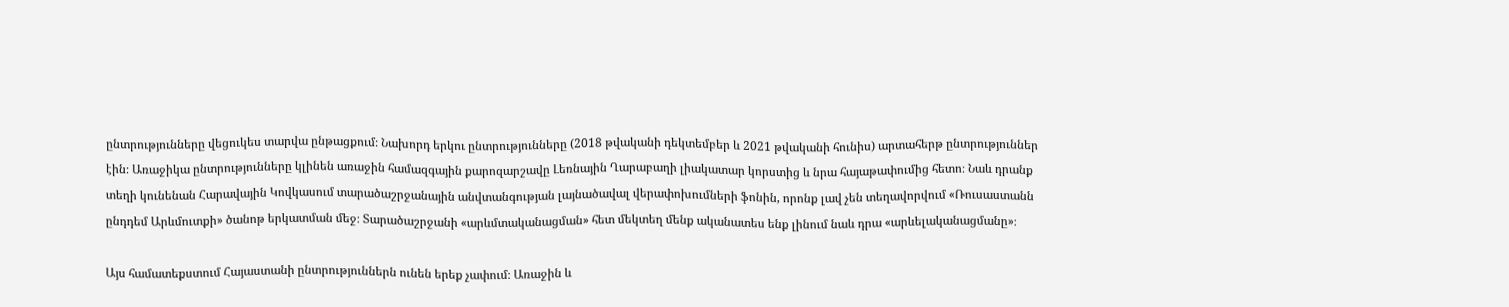ընտրությունները վեցուկես տարվա ընթացքում։ Նախորդ երկու ընտրությունները (2018 թվականի դեկտեմբեր և 2021 թվականի հունիս) արտահերթ ընտրություններ էին։ Առաջիկա ընտրությունները կլինեն առաջին համազգային քարոզարշավը Լեռնային Ղարաբաղի լիակատար կորստից և նրա հայաթափումից հետո։ Նաև դրանք տեղի կունենան Հարավային Կովկասում տարածաշրջանային անվտանգության լայնածավալ վերափոխումների ֆոնին, որոնք լավ չեն տեղավորվում «Ռուսաստանն ընդդեմ Արևմուտքի» ծանոթ երկատման մեջ։ Տարածաշրջանի «արևմտականացման» հետ մեկտեղ մենք ականատես ենք լինում նաև դրա «արևելականացմանը»։

Այս համատեքստում Հայաստանի ընտրություններն ունեն երեք չափում։ Առաջին և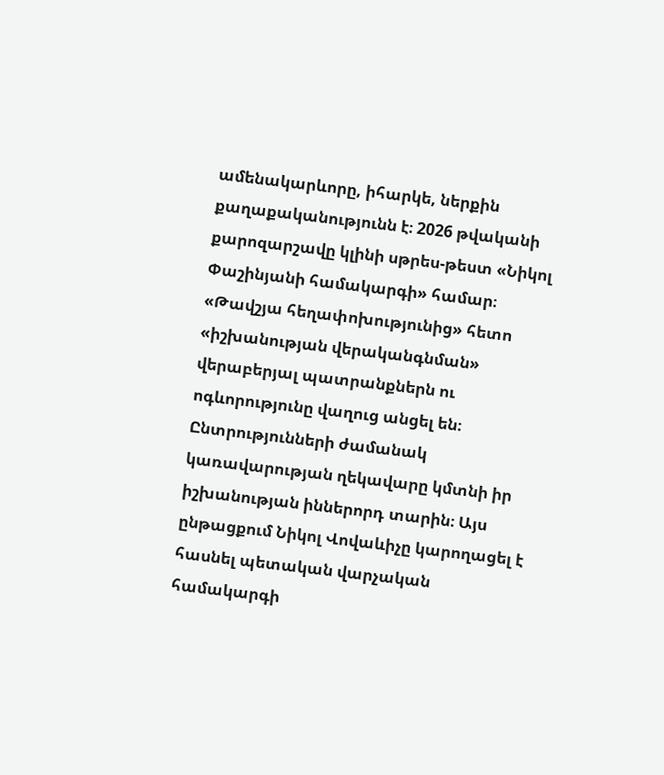ամենակարևորը, իհարկե, ներքին քաղաքականությունն է։ 2026 թվականի քարոզարշավը կլինի սթրես-թեստ «Նիկոլ Փաշինյանի համակարգի» համար։ «Թավշյա հեղափոխությունից» հետո «իշխանության վերականգնման» վերաբերյալ պատրանքներն ու ոգևորությունը վաղուց անցել են։ Ընտրությունների ժամանակ կառավարության ղեկավարը կմտնի իր իշխանության իններորդ տարին։ Այս ընթացքում Նիկոլ Վովաևիչը կարողացել է հասնել պետական վարչական համակարգի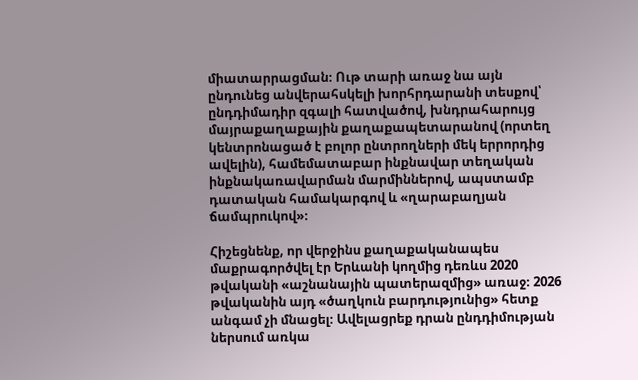միատարրացման։ Ութ տարի առաջ նա այն ընդունեց անվերահսկելի խորհրդարանի տեսքով՝ ընդդիմադիր զգալի հատվածով, խնդրահարույց մայրաքաղաքային քաղաքապետարանով (որտեղ կենտրոնացած է բոլոր ընտրողների մեկ երրորդից ավելին), համեմատաբար ինքնավար տեղական ինքնակառավարման մարմիններով, ապստամբ դատական համակարգով և «ղարաբաղյան ճամպրուկով»։

Հիշեցնենք, որ վերջինս քաղաքականապես մաքրագործվել էր Երևանի կողմից դեռևս 2020 թվականի «աշնանային պատերազմից» առաջ։ 2026 թվականին այդ «ծաղկուն բարդությունից» հետք անգամ չի մնացել։ Ավելացրեք դրան ընդդիմության ներսում առկա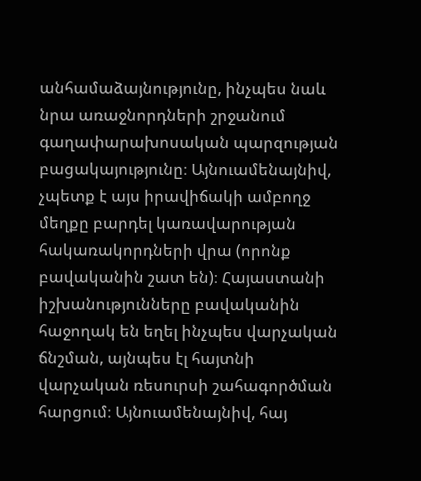անհամաձայնությունը, ինչպես նաև նրա առաջնորդների շրջանում գաղափարախոսական պարզության բացակայությունը։ Այնուամենայնիվ, չպետք է այս իրավիճակի ամբողջ մեղքը բարդել կառավարության հակառակորդների վրա (որոնք բավականին շատ են)։ Հայաստանի իշխանությունները բավականին հաջողակ են եղել ինչպես վարչական ճնշման, այնպես էլ հայտնի վարչական ռեսուրսի շահագործման հարցում։ Այնուամենայնիվ, հայ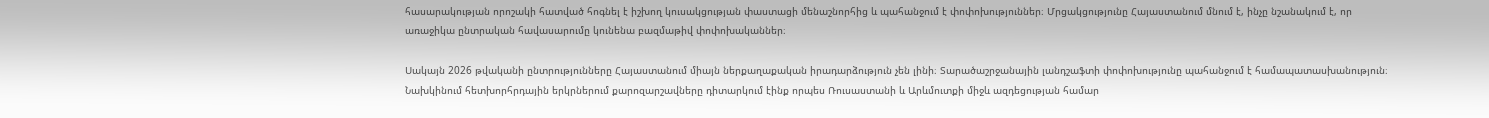հասարակության որոշակի հատված հոգնել է իշխող կուսակցության փաստացի մենաշնորհից և պահանջում է փոփոխություններ։ Մրցակցությունը Հայաստանում մնում է, ինչը նշանակում է, որ առաջիկա ընտրական հավասարումը կունենա բազմաթիվ փոփոխականներ։

Սակայն 2026 թվականի ընտրությունները Հայաստանում միայն ներքաղաքական իրադարձություն չեն լինի։ Տարածաշրջանային լանդշաֆտի փոփոխությունը պահանջում է համապատասխանություն։ Նախկինում հետխորհրդային երկրներում քարոզարշավները դիտարկում էինք որպես Ռուսաստանի և Արևմուտքի միջև ազդեցության համար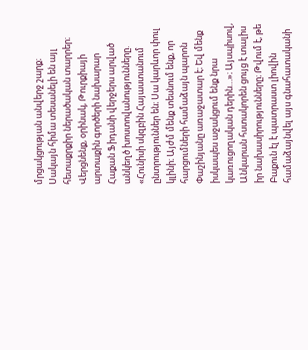մրցակցության անվերջ շարք։ Սակայն հիմա տեսանելի են այլ հետաքրքիր ներածական տարրեր։ Վերցնենք, օրինակ, Թուրքիայի արտաքին գործերի նախարար Հաքան Ֆիդանի վերջերս արված անկեղծ խոստովանությունները. «Հունիսի սկզբին Հայաստանում ընտրություններ են։ Սա կարևոր փուլ կլինի։ Այժմ մենք տեսնում ենք, որ հարցումների համաձայն պարոն Փաշինյանը առաջատար է։ Եվ մենք իսկապես աջակցում ենք նրա կառուցողական դերին…»։ Այսպիսով, Անկարան հստակորեն ցույց է տալիս իր նախասիրությունները։ Թվում է, թե Բաքուն էլ է պատրաստ լիովին համաձայնվել այս գնահատականի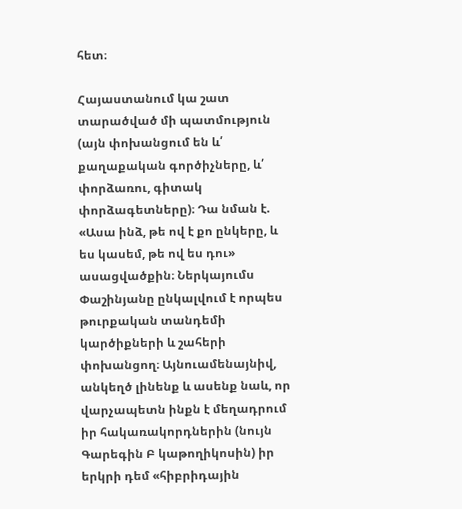հետ։

Հայաստանում կա շատ տարածված մի պատմություն (այն փոխանցում են և՛ քաղաքական գործիչները, և՛ փորձառու, գիտակ փորձագետները)։ Դա նման է. «Ասա ինձ, թե ով է քո ընկերը, և ես կասեմ, թե ով ես դու» ասացվածքին։ Ներկայումս Փաշինյանը ընկալվում է որպես թուրքական տանդեմի կարծիքների և շահերի փոխանցող։ Այնուամենայնիվ, անկեղծ լինենք և ասենք նաև, որ վարչապետն ինքն է մեղադրում  իր հակառակորդներին (նույն Գարեգին Բ կաթողիկոսին) իր երկրի դեմ «հիբրիդային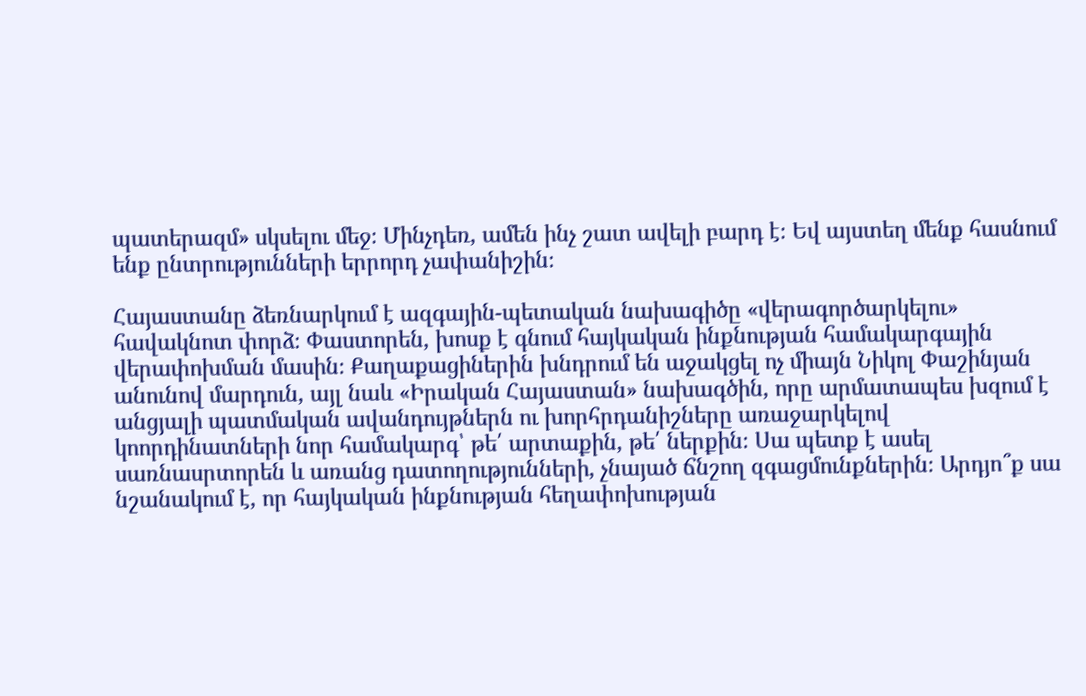պատերազմ» սկսելու մեջ։ Մինչդեռ, ամեն ինչ շատ ավելի բարդ է։ Եվ այստեղ մենք հասնում ենք ընտրությունների երրորդ չափանիշին։

Հայաստանը ձեռնարկում է ազգային-պետական նախագիծը «վերագործարկելու» հավակնոտ փորձ։ Փաստորեն, խոսք է գնում հայկական ինքնության համակարգային վերափոխման մասին։ Քաղաքացիներին խնդրում են աջակցել ոչ միայն Նիկոլ Փաշինյան անունով մարդուն, այլ նաև «Իրական Հայաստան» նախագծին, որը արմատապես խզում է անցյալի պատմական ավանդույթներն ու խորհրդանիշները առաջարկելով կոորդինատների նոր համակարգ՝ թե՛ արտաքին, թե՛ ներքին։ Սա պետք է ասել սառնասրտորեն և առանց դատողությունների, չնայած ճնշող զգացմունքներին։ Արդյո՞ք սա նշանակում է, որ հայկական ինքնության հեղափոխության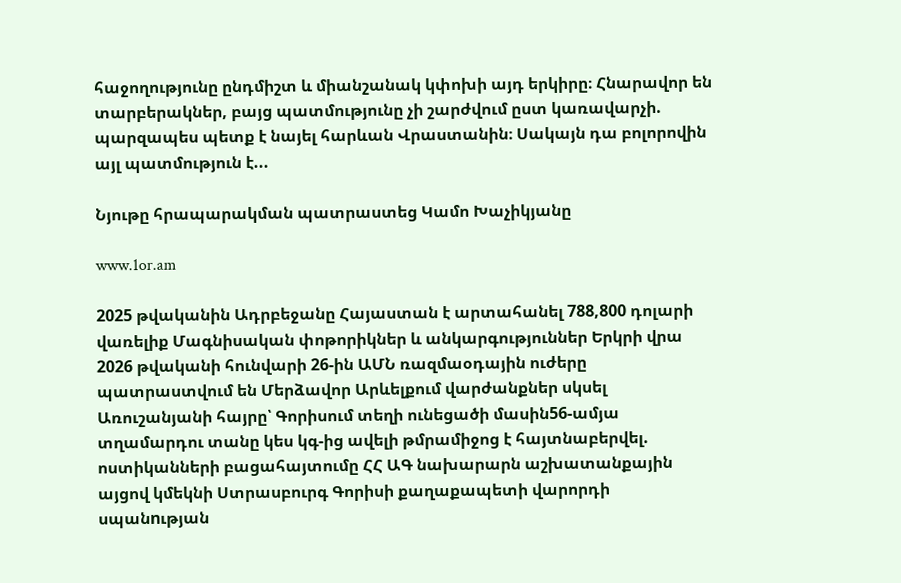հաջողությունը ընդմիշտ և միանշանակ կփոխի այդ երկիրը։ Հնարավոր են տարբերակներ, բայց պատմությունը չի շարժվում ըստ կառավարչի. պարզապես պետք է նայել հարևան Վրաստանին։ Սակայն դա բոլորովին այլ պատմություն է...

Նյութը հրապարակման պատրաստեց Կամո Խաչիկյանը

www.1or.am

2025 թվականին Ադրբեջանը Հայաստան է արտահանել 788,800 դոլարի վառելիք Մագնիսական փոթորիկներ և անկարգություններ Երկրի վրա 2026 թվականի հունվարի 26-ին ԱՄՆ ռազմաօդային ուժերը պատրաստվում են Մերձավոր Արևելքում վարժանքներ սկսել Առուշանյանի հայրը՝ Գորիսում տեղի ունեցածի մասին56-ամյա տղամարդու տանը կես կգ-ից ավելի թմրամիջոց է հայտնաբերվել. ոստիկանների բացահայտումը ՀՀ ԱԳ նախարարն աշխատանքային այցով կմեկնի Ստրասբուրգ Գորիսի քաղաքապետի վարորդի սպանnւթյան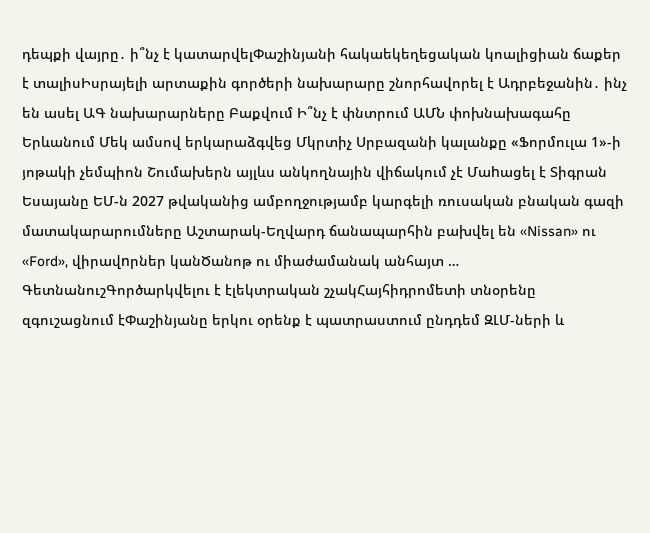դեպքի վայրը․ ի՞նչ է կատարվելՓաշինյանի հակաեկեղեցական կոալիցիան ճաքեր է տալիսԻսրայելի արտաքին գործերի նախարարը շնորհավորել է Ադրբեջանին․ ինչ են ասել ԱԳ նախարարները Բաքվում Ի՞նչ է փնտրում ԱՄՆ փոխնախագահը Երևանում Մեկ ամսով երկարաձգվեց Մկրտիչ Սրբազանի կալանքը «Ֆորմուլա 1»-ի յոթակի չեմպիոն Շումախերն այլևս անկողնային վիճակում չէ Մաhացել է Տիգրան Եսայանը ԵՄ-ն 2027 թվականից ամբողջությամբ կարգելի ռուսական բնական գազի մատակարարումները Աշտարակ-Եղվարդ ճանապարհին բախվել են «Nissan» ու «Ford», վիրավnրներ կանԾանոթ ու միաժամանակ անհայտ … ԳետնանուշԳործարկվելու է էլեկտրական շչակՀայհիդրոմետի տնօրենը զգուշացնում էՓաշինյանը երկու օրենք է պատրաստում ընդդեմ ԶԼՄ-ների և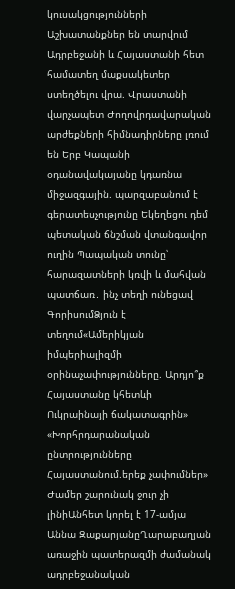կուսակցությունների Աշխատանքներ են տարվում Ադրբեջանի և Հայաստանի հետ համատեղ մաքսակետեր ստեղծելու վրա. Վրաստանի վարչապետ Ժողովրդավարական արժեքների հիմնադիրները լռում են Երբ Կապանի օդանավակայանը կդառնա միջազգային. պարզաբանում է գերատեսչությունը Եկեղեցու դեմ պետական ճնշման վտանգավոր ուղին Պապական տունը՝ հարազատների կռվի և մահվան պատճառ․ ինչ տեղի ունեցավ ԳորիսումՁյուն է տեղում«Ամերիկյան իմպերիալիզմի օրինաչափությունները. Արդյո՞ք Հայաստանը կհետևի Ուկրաինայի ճակատագրին» «Խորհրդարանական ընտրությունները Հայաստանում.երեք չափումներ» Ժամեր շարունակ ջուր չի լինիԱնհետ կորել է 17-ամյա Աննա ԶաքարյանըՂարաբաղյան առաջին պատերազմի ժամանակ ադրբեջանական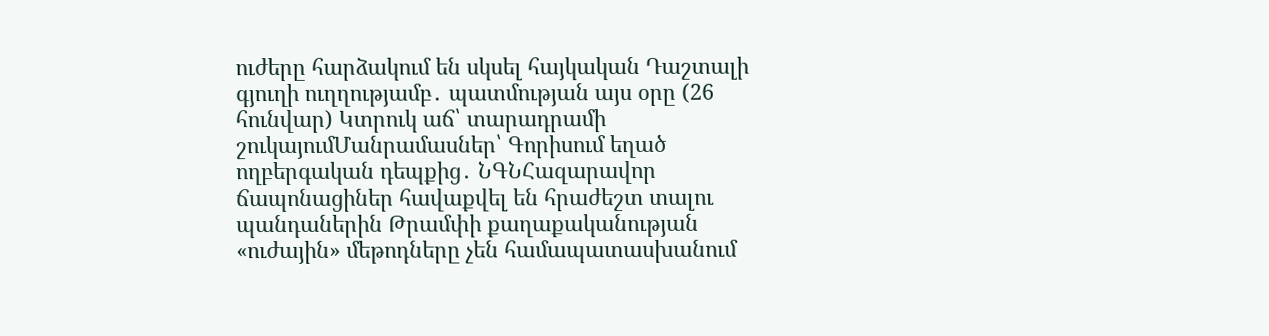ուժերը հարձակում են սկսել հայկական Դաշտալի գյուղի ուղղությամբ․ պատմության այս օրը (26 հունվար) Կտրուկ աճ՝ տարադրամի շուկայումՄանրամասներ՝ Գորիսում եղած ողբերգական դեպքից․ ՆԳՆՀազարավոր ճապոնացիներ հավաքվել են հրաժեշտ տալու պանդաներին Թրամփի քաղաքականության «ուժային» մեթոդները չեն համապատասխանում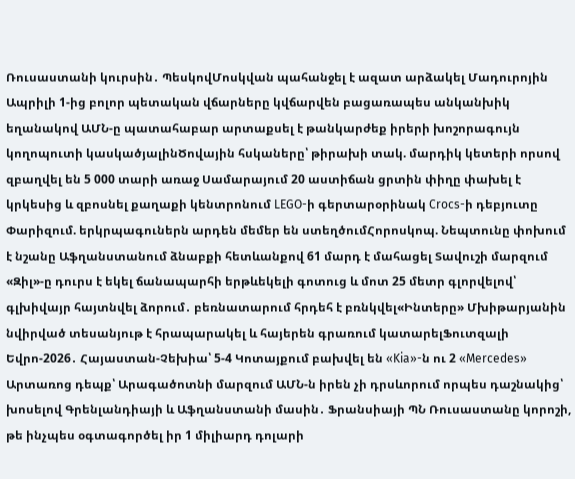Ռուսաստանի կուրսին․ ՊեսկովՄոսկվան պահանջել է ազատ արձակել Մադուրոյին Ապրիլի 1-ից բոլոր պետական վճարները կվճարվեն բացառապես անկանխիկ եղանակով ԱՄՆ-ը պատահաբար արտաքսել է թանկարժեք իրերի խոշորագույն կողոպուտի կասկածյալինԾովային հսկաները՝ թիրախի տակ. մարդիկ կետերի որսով զբաղվել են 5 000 տարի առաջ Սամարայում 20 աստիճան ցրտին փիղը փախել է կրկեսից և զբոսնել քաղաքի կենտրոնում LEGO-ի գերտարօրինակ Crocs-ի դեբյուտը Փարիզում. երկրպագուներն արդեն մեմեր են ստեղծումՀորոսկոպ. Նեպտունը փոխում է նշանը Աֆղանստանում ձնաբքի հետևանքով 61 մարդ է մահացել Տավուշի մարզում «Զիլ»-ը դուրս է եկել ճանապարհի երթևեկելի գոտուց և մոտ 25 մետր գլորվելով՝ գլխիվայր հայտնվել ձորում․ բեռնատարում հրդեհ է բռնկվել«Ինտերը» Մխիթարյանին նվիրված տեսանյութ է հրապարակել և հայերեն գրառում կատարելՖուտզալի Եվրո-2026․ Հայաստան-Չեխիա՝ 5-4 Կոտայքում բախվել են «Kia»-ն ու 2 «Mercedes» Արտառոց դեպք՝ Արագածոտնի մարզում ԱՄՆ-ն իրեն չի դրսևորում որպես դաշնակից՝ խոսելով Գրենլանդիայի և Աֆղանստանի մասին․ Ֆրանսիայի ՊՆ Ռուսաստանը կորոշի, թե ինչպես օգտագործել իր 1 միլիարդ դոլարի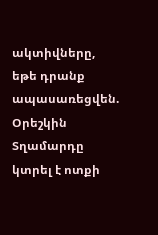ակտիվները, եթե դրանք ապասառեցվեն. Օրեշկին Տղամարդը կտրել է ոտքի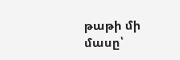թաթի մի մասը՝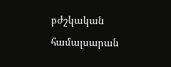բժշկական համալսարան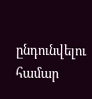ընդունվելու համար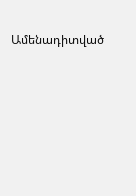Ամենադիտված